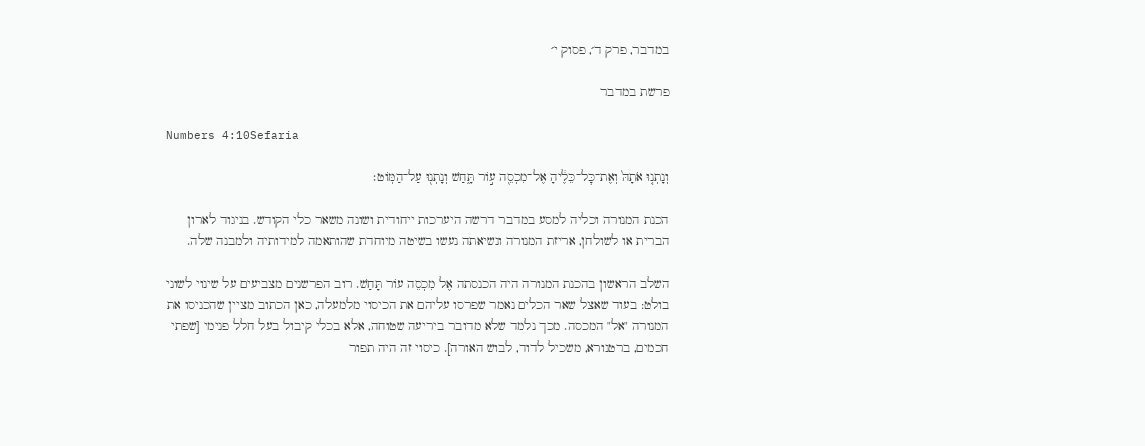במדבר, פרק ד׳, פסוק י׳

פרשת במדבר

Numbers 4:10Sefaria

וְנָתְנ֤וּ אֹתָהּ֙ וְאֶת־כׇּל־כֵּלֶ֔יהָ אֶל־מִכְסֵ֖ה ע֣וֹר תָּ֑חַשׁ וְנָתְנ֖וּ עַל־הַמּֽוֹט׃

הכנת המנורה וכליה למסע במדבר דרשה היערכות ייחודית ושונה משאר כלי הקודש. בניגוד לארון הברית או לשולחן, אריזת המנורה ונשיאתה נעשו בשיטה מיוחדת שהותאמה למידותיה ולמבנה שלה.

השלב הראשון בהכנת המנורה היה הכנסתה אֶל מִכְסֵה עוֹר תָּחַשׁ. רוב הפרשנים מצביעים על שינוי לשוני בולט: בעוד שאצל שאר הכלים נאמר שפרסו עליהם את הכיסוי מלמעלה, כאן הכתוב מציין שהכניסו את המנורה "אל" המכסה. מכך נלמד שלא מדובר ביריעה שטוחה, אלא בכלי קיבול בעל חלל פנימי [שפתי חכמים, ברטנורא, משכיל לדוד, לבוש האורה]. כיסוי זה היה תפור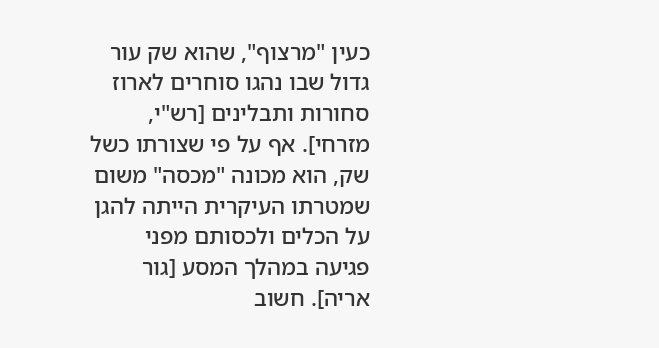כעין "מרצוף", שהוא שק עור גדול שבו נהגו סוחרים לארוז סחורות ותבלינים [רש"י, מזרחי]. אף על פי שצורתו כשל שק, הוא מכונה "מכסה" משום שמטרתו העיקרית הייתה להגן על הכלים ולכסותם מפני פגיעה במהלך המסע [גור אריה]. חשוב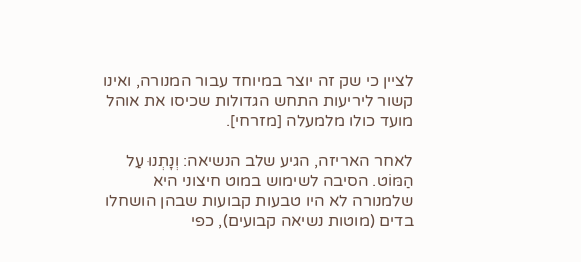לציין כי שק זה יוצר במיוחד עבור המנורה, ואינו קשור ליריעות התחש הגדולות שכיסו את אוהל מועד כולו מלמעלה [מזרחי].

לאחר האריזה, הגיע שלב הנשיאה: וְנָתְנוּ עַל הַמּוֹט. הסיבה לשימוש במוט חיצוני היא שלמנורה לא היו טבעות קבועות שבהן הושחלו בדים (מוטות נשיאה קבועים), כפי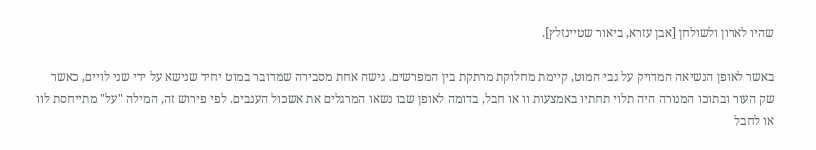שהיו לארון ולשולחן [אבן עזרא, ביאור שטיינזלץ].

באשר לאופן הנשיאה המדויק על גבי המוט, קיימת מחלוקת מרתקת בין המפרשים. גישה אחת מסבירה שמדובר במוט יחיד שנישא על ידי שני לויים, כאשר שק העור ובתוכו המנורה היה תלוי תחתיו באמצעות וו או חבל, בדומה לאופן שבו נשאו המרגלים את אשכול הענבים. לפי פירוש זה, המילה "על" מתייחסת לוו או לחבל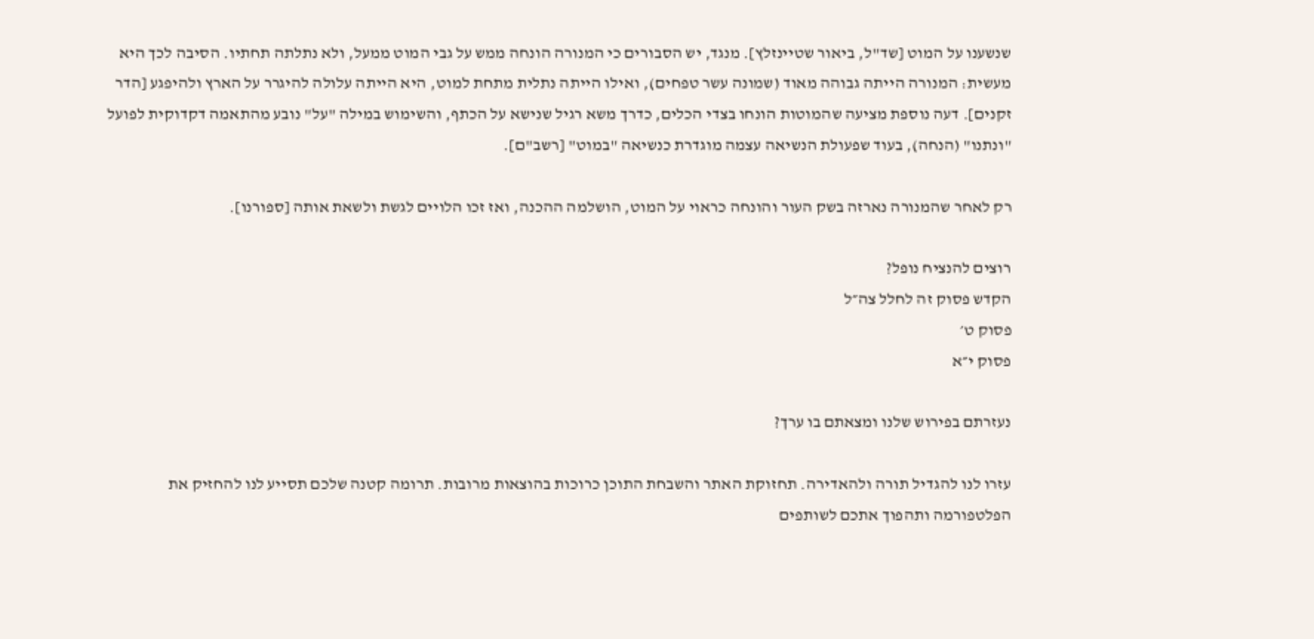שנשענו על המוט [שד"ל, ביאור שטיינזלץ]. מנגד, יש הסבורים כי המנורה הונחה ממש על גבי המוט ממעל, ולא נתלתה תחתיו. הסיבה לכך היא מעשית: המנורה הייתה גבוהה מאוד (שמונה עשר טפחים), ואילו הייתה נתלית מתחת למוט, היא הייתה עלולה להיגרר על הארץ ולהיפגע [הדר זקנים]. דעה נוספת מציעה שהמוטות הונחו בצדי הכלים, כדרך משא רגיל שנישא על הכתף, והשימוש במילה "על" נובע מהתאמה דקדוקית לפועל "ונתנו" (הנחה), בעוד שפעולת הנשיאה עצמה מוגדרת כנשיאה "במוט" [רשב"ם].

רק לאחר שהמנורה נארזה בשק העור והונחה כראוי על המוט, הושלמה ההכנה, ואז זכו הלויים לגשת ולשאת אותה [ספורנו].

רוצים להנציח נופל?
הקדש פסוק זה לחלל צה״ל
פסוק ט׳
פסוק י״א

נעזרתם בפירוש שלנו ומצאתם בו ערך?

עזרו לנו להגדיל תורה ולהאדירה. תחזוקת האתר והשבחת התוכן כרוכות בהוצאות מרובות. תרומה קטנה שלכם תסייע לנו להחזיק את הפלטפורמה ותהפוך אתכם לשותפים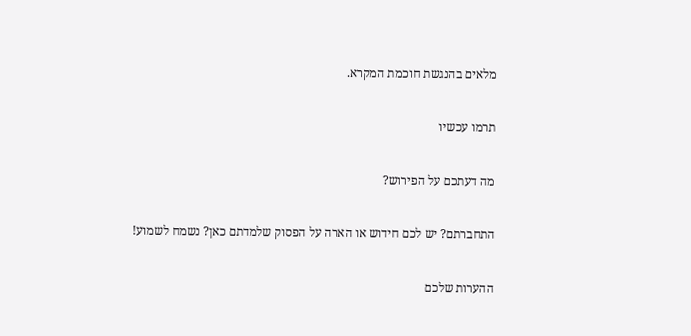מלאים בהנגשת חוכמת המקרא.

תרמו עכשיו

מה דעתכם על הפירוש?

התחברתם? יש לכם חידוש או הארה על הפסוק שלמדתם כאן? נשמח לשמוע!

ההערות שלכם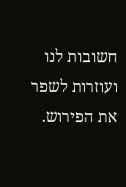חשובות לנו ועוזרות לשפר את הפירוש.